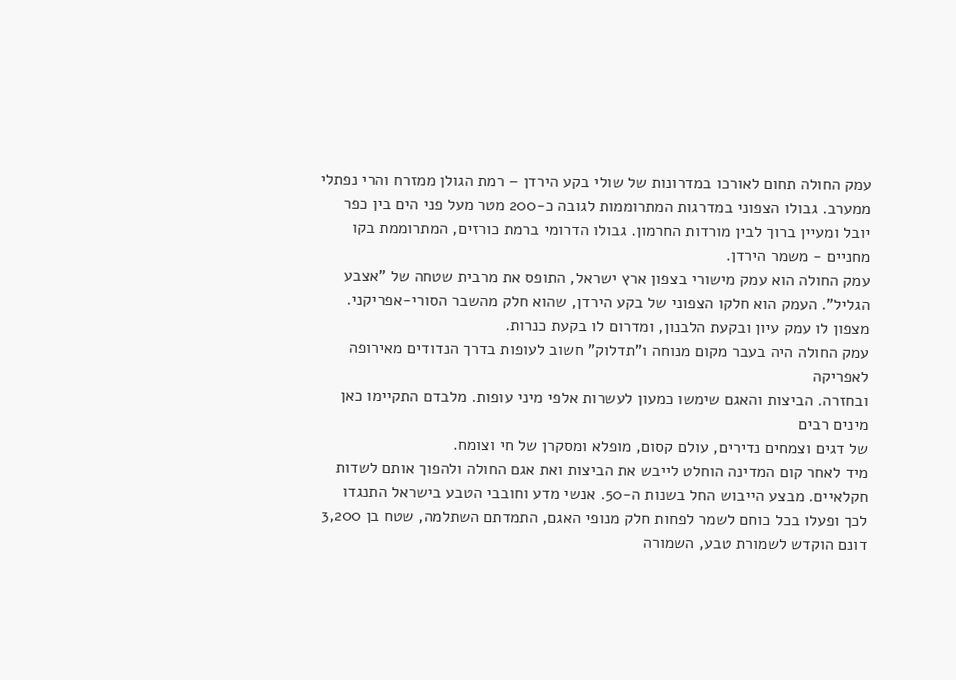עמק החולה תחום לאורכו במדרונות של שולי בקע הירדן – רמת הגולן ממזרח והרי נפתלי ממערב. גבולו הצפוני במדרגות המתרוממות לגובה כ-200 מטר מעל פני הים בין כפר יובל ומעיין ברוך לבין מורדות החרמון. גבולו הדרומי ברמת כורזים, המתרוממת בקו מחניים - משמר הירדן.
עמק החולה הוא עמק מישורי בצפון ארץ ישראל, התופס את מרבית שטחה של "אצבע הגליל". העמק הוא חלקו הצפוני של בקע הירדן, שהוא חלק מהשבר הסורי-אפריקני. מצפון לו עמק עיון ובקעת הלבנון, ומדרום לו בקעת כנרות.
עמק החולה היה בעבר מקום מנוחה ו"תדלוק" חשוב לעופות בדרך הנדודים מאירופה לאפריקה
ובחזרה. הביצות והאגם שימשו כמעון לעשרות אלפי מיני עופות. מלבדם התקיימו כאן מינים רבים
של דגים וצמחים נדירים, עולם קסום, מופלא ומסקרן של חי וצומח.
מיד לאחר קום המדינה הוחלט לייבש את הביצות ואת אגם החולה ולהפוך אותם לשדות חקלאיים. מבצע הייבוש החל בשנות ה-50. אנשי מדע וחובבי הטבע בישראל התנגדו לכך ופעלו בכל כוחם לשמר לפחות חלק מנופי האגם, התמדתם השתלמה, שטח בן 3,200 דונם הוקדש לשמורת טבע, השמורה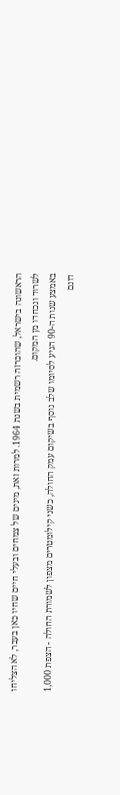הראשונה בישראל, שהוכרזה רשמית בשנת 1964. למרות זאת, מינים של צמחים ובעלי חיים שחיו כאן בעבר, לא הצליחו לשרוד ונכחדו מן המקום.
באמצע שנות ה-90 הגיע לסיומו שלב נוסף בשיקום עמק החולה, כשני קילומטרים מצפון לשמורת החולה - הצפת 1,000 דונם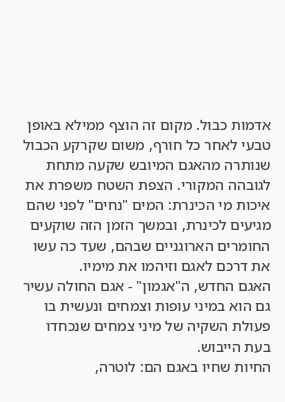אדמות כבול. מקום זה הוצף ממילא באופן טבעי לאחר כל חורף, משום שקרקע הכבול שנותרה מהאגם המיובש שקעה מתחת לגובהה המקורי. הצפת השטח משפרת את איכות מי הכינרת: המים "נחים" לפני שהם מגיעים לכינרת, ובמשך הזמן הזה שוקעים החומרים הארוגניים שבהם, שעד כה עשו את דרכם לאגם וזיהמו את מימיו.
האגם החדש, ה"אגמון" - אגם החולה עשיר גם הוא במיני עופות וצמחים ונעשית בו פעולת השקיה של מיני צמחים שנכחדו בעת הייבוש.
החיות שחיו באגם הם: לוטרה,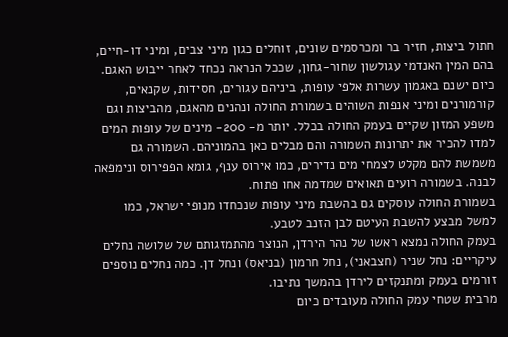חתול ביצות, חזיר בר ומכרסמים שונים, זוחלים כגון מיני צבים, ומיני דו-חיים, בהם המין האנדמי עגולשון שחור-גחון, שככל הנראה נכחד לאחר ייבוש האגם. כיום ישנם באגמון עשרות אלפי עופות, ביניהם עגורים, חסידות, שקנאים, קורמורנים ומיני אנפות השוהים בשמורת החולה ונהנים מהאגם, מהביצות וגם משפע המזון שקיים בעמק החולה בכלל. יותר מ- 200- מינים של עופות המים למדו להכיר את יתרונות השמורה והם מבלים כאן בהמוניהם. השמורה גם משמשת להם מקלט לצמחי מים נדירים, כמו אירוס ענף, גומא הפפירוס ונימפאה לבנה. בשמורה רועים תאואים שמדמה אחו פתוח.
בשמורת החולה עוסקים גם בהשבת מיני עופות שנכחדו מנופי ישראל, כמו למשל מבצע להשבת העיטם לבן הזנב לטבע.
בעמק החולה נמצא ראשו של נהר הירדן, הנוצר מהתמזגותם של שלושה נחלים עיקריים: נחל שניר (חצבאני), נחל חרמון (בניאס) ונחל דן. כמה נחלים נוספים זורמים בעמק ומתנקזים לירדן בהמשך נתיבו.
מרבית שטחי עמק החולה מעובדים כיום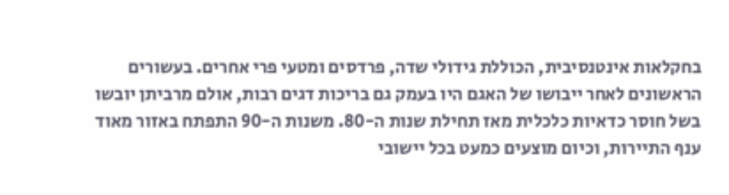בחקלאות אינטנסיבית, הכוללת גידולי שדה, פרדסים ומטעי פרי אחרים. בעשורים הראשונים לאחר ייבושו של האגם היו בעמק גם בריכות דגים רבות, אולם מרביתן יובשו בשל חוסר כדאיות כלכלית מאז תחילת שנות ה-80. משנות ה-90 התפתח באזור מאוד ענף התיירות, וכיום מוצעים כמעט בכל יישובי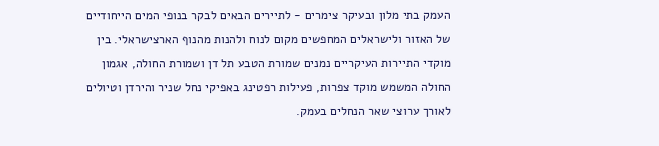העמק בתי מלון ובעיקר צימרים - לתיירים הבאים לבקר בנופי המים הייחודיים של האזור ולישראלים המחפשים מקום לנוח ולהנות מהנוף הארצישראלי. בין מוקדי התיירות העיקריים נמנים שמורת הטבע תל דן ושמורת החולה, אגמון החולה המשמש מוקד צפרות, פעילות רפטינג באפיקי נחל שניר והירדן וטיולים לאורך ערוצי שאר הנחלים בעמק.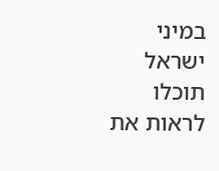במיני ישראל תוכלו לראות את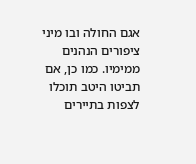אגם החולה ובו מיני ציפורים הנהנים ממימיו. כמו כן, אם תביטו היטב תוכלו לצפות בתיירים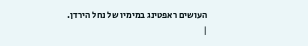העושים ראפטינג במימיו של נחל הירדן.
|